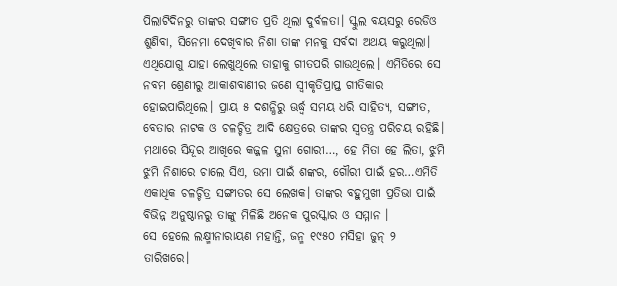ପିଲାଟିଦିନରୁ ତାଙ୍କର ସଙ୍ଗୀତ ପ୍ରତି ଥିଲା ଦୁର୍ବଳତା। ସ୍କୁଲ ବୟସରୁ ରେଡିଓ ଶୁଣିବା, ସିନେମା ଦେଖିବାର ନିଶା ତାଙ୍କ ମନକୁ ସର୍ବଦା ଅଥୟ କରୁଥିଲା। ଏଥିଯୋଗୁ ଯାହା ଲେଖୁଥିଲେ ତାହାକୁ ଗୀତପରି ଗାଉଥିଲେ। ଏମିତିରେ ସେ ନବମ ଶ୍ରେଣୀରୁ ଆକାଶବାଣୀର ଜଣେ ସ୍ବୀକୃତିପ୍ରାପ୍ତ ଗୀତିକାର ହୋଇପାରିଥିଲେ। ପ୍ରାୟ ୫ ଦଶନ୍ଧିରୁ ଊର୍ଦ୍ଧ୍ୱ ସମୟ ଧରି ସାହିତ୍ୟ, ସଙ୍ଗୀତ, ବେତାର ନାଟକ ଓ ଚଳଚ୍ଚିତ୍ର ଆଦି କ୍ଷେତ୍ରରେ ତାଙ୍କର ସ୍ବତନ୍ତ୍ର ପରିଚୟ ରହିଛି। ମଥାରେ ସିନ୍ଦୂର ଆଖିରେ କଜ୍ଜଳ ସୁନା ଗୋରୀ…, ହେ ମିତା ହେ ଲିତା, ଝୁମି ଝୁମି ନିଶାରେ ଚାଲେ ସିଏ, ଉମା ପାଇଁ ଶଙ୍କର, ଗୌରୀ ପାଇଁ ହର…ଏମିତି ଏକାଧିକ ଚଳଚ୍ଚିତ୍ର ସଙ୍ଗୀତର ସେ ଲେଖକ। ତାଙ୍କର ବହୁମୁଖୀ ପ୍ରତିଭା ପାଇଁ ବିଭିନ୍ନ ଅନୁଷ୍ଠାନରୁ ତାଙ୍କୁ ମିଳିଛି ଅନେକ ପୁରସ୍କାର ଓ ସମ୍ମାନ ।
ସେ ହେଲେ ଲକ୍ଷ୍ମୀନାରାୟଣ ମହାନ୍ତି, ଜନ୍ମ ୧୯୫୦ ମସିହା ଜୁନ୍ ୨ ତାରିଖରେ।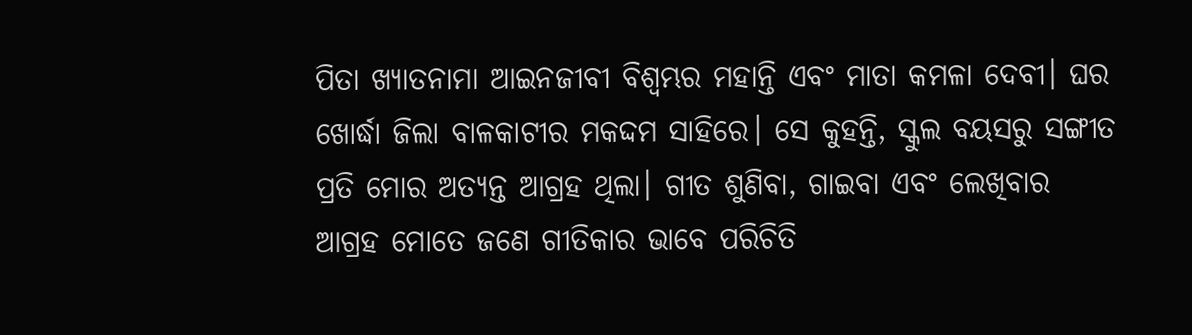ପିତା ଖ୍ୟାତନାମା ଆଇନଜୀବୀ ବିଶ୍ୱମ୍ଭର ମହାନ୍ତି ଏବଂ ମାତା କମଳା ଦେବୀ। ଘର ଖୋର୍ଦ୍ଧା ଜିଲା ବାଳକାଟୀର ମକଦ୍ଦମ ସାହିରେ। ସେ କୁହନ୍ତି, ସ୍କୁଲ ବୟସରୁ ସଙ୍ଗୀତ ପ୍ରତି ମୋର ଅତ୍ୟନ୍ତ ଆଗ୍ରହ ଥିଲା। ଗୀତ ଶୁଣିବା, ଗାଇବା ଏବଂ ଲେଖିବାର ଆଗ୍ରହ ମୋତେ ଜଣେ ଗୀତିକାର ଭାବେ ପରିଚିତି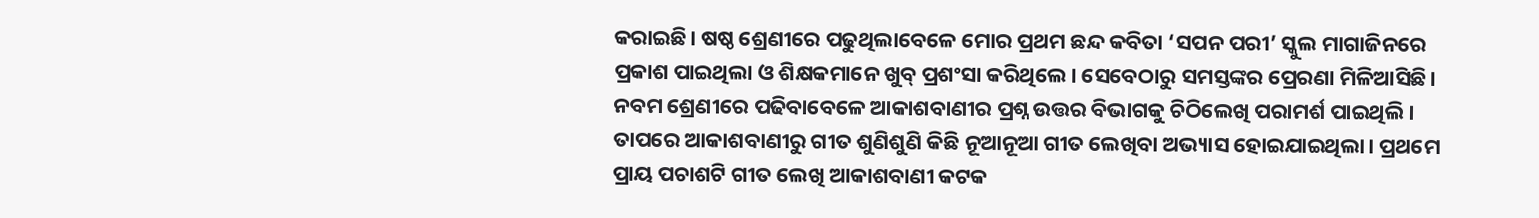କରାଇଛି। ଷଷ୍ଠ ଶ୍ରେଣୀରେ ପଢୁଥିଲାବେଳେ ମୋର ପ୍ରଥମ ଛନ୍ଦ କବିତା ‘ସପନ ପରୀ’ ସ୍କୁଲ ମାଗାଜିନରେ ପ୍ରକାଶ ପାଇଥିଲା ଓ ଶିକ୍ଷକମାନେ ଖୁବ୍ ପ୍ରଶଂସା କରିଥିଲେ। ସେବେଠାରୁ ସମସ୍ତଙ୍କର ପ୍ରେରଣା ମିଳିଆସିଛି। ନବମ ଶ୍ରେଣୀରେ ପଢିବାବେଳେ ଆକାଶବାଣୀର ପ୍ରଶ୍ନ ଉତ୍ତର ବିଭାଗକୁ ଚିଠିଲେଖି ପରାମର୍ଶ ପାଇଥିଲି। ତାପରେ ଆକାଶବାଣୀରୁ ଗୀତ ଶୁଣିଶୁଣି କିଛି ନୂଆନୂଆ ଗୀତ ଲେଖିବା ଅଭ୍ୟାସ ହୋଇଯାଇଥିଲା। ପ୍ରଥମେ ପ୍ରାୟ ପଚାଶଟି ଗୀତ ଲେଖି ଆକାଶବାଣୀ କଟକ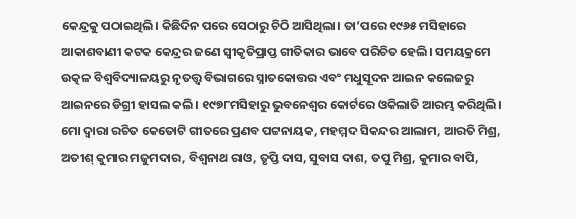କେନ୍ଦ୍ରକୁ ପଠାଇଥିଲି। କିଛିଦିନ ପରେ ସେଠାରୁ ଚିଠି ଆସିଥିଲା। ତା’ପରେ ୧୯୬୫ ମସିହାରେ ଆକାଶବାଣୀ କଟକ କେନ୍ଦ୍ରର ଜଣେ ସ୍ବୀକୃତିପ୍ରାପ୍ତ ଗୀତିକାର ଭାବେ ପରିଚିତ ହେଲି। ସମୟକ୍ରମେ ଉତ୍କଳ ବିଶ୍ୱବିଦ୍ୟାଳୟରୁ ନୃତତ୍ତ୍ୱ ବିଭାଗରେ ସ୍ନାତକୋତ୍ତର ଏବଂ ମଧୁସୂଦନ ଆଇନ କଲେଜରୁ ଆଇନରେ ଡିଗ୍ରୀ ହାସଲ କଲି। ୧୯୭୮ମସିହାରୁ ଭୁବନେଶ୍ୱର କୋର୍ଟରେ ଓକିଲାତି ଆରମ୍ଭ କରିଥିଲି। ମୋ ଦ୍ୱାରା ରଚିତ କେତୋଟି ଗୀତରେ ପ୍ରଣବ ପଟ୍ଟନାୟକ, ମହମ୍ମଦ ସିକନ୍ଦର ଆଲାମ, ଆରତି ମିଶ୍ର, ଅତୀଶ୍ କୁମାର ମଜୁମଦାର, ବିଶ୍ୱନାଥ ରାଓ, ତୃପ୍ତି ଦାସ, ସୁବାସ ଦାଶ, ତପୁ ମିଶ୍ର, କୁମାର ବାପି,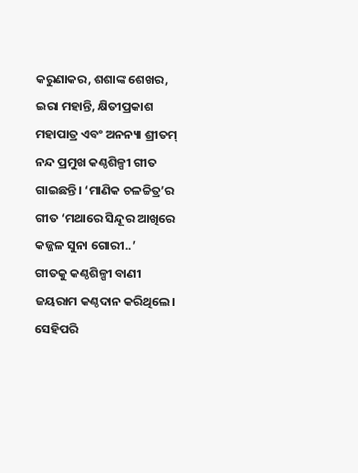କରୁଣାକର, ଶଶାଙ୍କ ଶେଖର, ଇରା ମହାନ୍ତି, କ୍ଷିତୀପ୍ରକାଶ ମହାପାତ୍ର ଏବଂ ଅନନ୍ୟା ଶ୍ରୀତମ୍ ନନ୍ଦ ପ୍ରମୁଖ କଣ୍ଠଶିଳ୍ପୀ ଗୀତ ଗାଇଛନ୍ତି। ‘ମାଣିକ ଚଳଚ୍ଚିତ୍ର’ର ଗୀତ ‘ମଥାରେ ସିନ୍ଦୂର ଆଖିରେ କଜ୍ଜଳ ସୁନା ଗୋରୀ..’
ଗୀତକୁ କଣ୍ଠଶିଳ୍ପୀ ବାଣୀ ଜୟରାମ କଣ୍ଠଦାନ କରିଥିଲେ। ସେହିପରି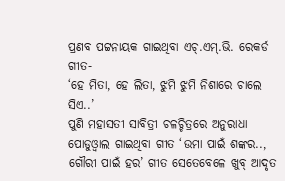ପ୍ରଣବ ପଟ୍ଟନାୟକ ଗାଇଥିବା ଏଚ୍.ଏମ୍.ଭି. ରେକର୍ଡ ଗୀତ-
‘ହେ ମିତା, ହେ ଲିତା, ଝୁମି ଝୁମି ନିଶାରେ ଚାଲେ ସିଏ..’
ପୁଣି ମହାସତୀ ସାବିତ୍ରୀ ଚଳଚ୍ଚିତ୍ରରେ ଅନୁରାଧା ପୋଡୁଓ୍ବାଲ ଗାଇଥିବା ଗୀତ ‘ଉମା ପାଇଁ ଶଙ୍କର.., ଗୌରୀ ପାଇଁ ହର’ ଗୀତ ସେତେବେଳେ ଖୁବ୍ ଆଦୃତ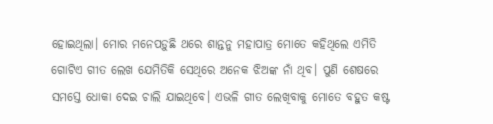ହୋଇଥିଲା। ମୋର ମନେପଡ଼ୁଛି ଥରେ ଶାନ୍ତନୁ ମହାପାତ୍ର ମୋତେ କହିଥିଲେ ଏମିତି ଗୋଟିଏ ଗୀତ ଲେଖ ଯେମିତିକି ସେଥିରେ ଅନେକ ଝିଅଙ୍କ ନାଁ ଥିବ। ପୁଣି ଶେଷରେ ସମସ୍ତେ ଧୋକା ଦେଇ ଚାଲି ଯାଇଥିବେ। ଏଭଳି ଗୀତ ଲେଖିବାକୁ ମୋତେ ବହୁତ କଷ୍ଟ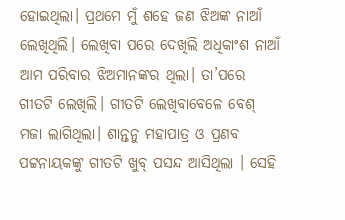ହୋଇଥିଲା। ପ୍ରଥମେ ମୁଁ ଶହେ ଜଣ ଝିଅଙ୍କ ନାଆଁ ଲେଖିଥିଲି। ଲେଖିବା ପରେ ଦେଖିଲି ଅଧିକାଂଶ ନାଆଁ ଆମ ପରିବାର ଝିଅମାନଙ୍କର ଥିଲା। ତା’ପରେ ଗୀତଟି ଲେଖିଲି। ଗୀତଟି ଲେଖିବାବେଳେ ବେଶ୍ ମଜା ଲାଗିଥିଲା। ଶାନ୍ତନୁ ମହାପାତ୍ର ଓ ପ୍ରଣବ ପଟ୍ଟନାୟକଙ୍କୁ ଗୀତଟି ଖୁବ୍ ପସନ୍ଦ ଆସିଥିଲା । ସେହି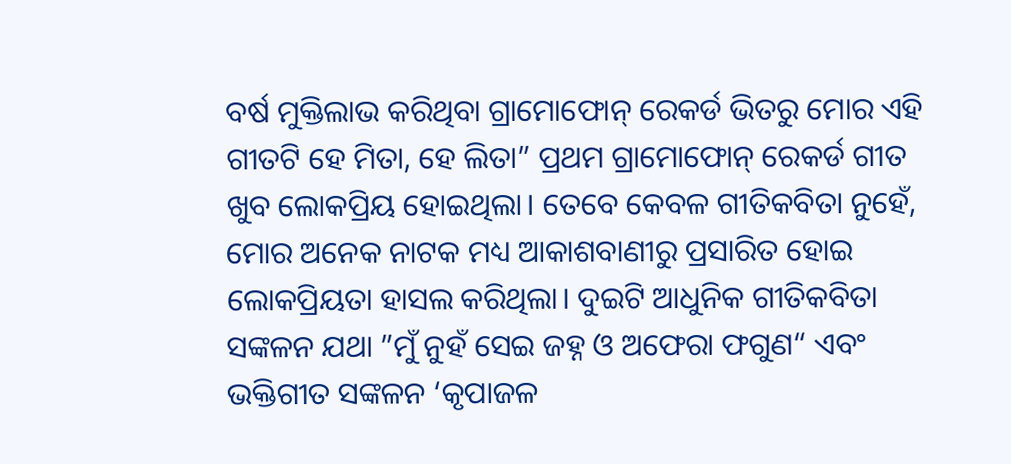ବର୍ଷ ମୁକ୍ତିଲାଭ କରିଥିବା ଗ୍ରାମୋଫୋନ୍ ରେକର୍ଡ ଭିତରୁ ମୋର ଏହି ଗୀତଟି ହେ ମିତା, ହେ ଲିତା” ପ୍ରଥମ ଗ୍ରାମୋଫୋନ୍ ରେକର୍ଡ ଗୀତ ଖୁବ ଲୋକପ୍ରିୟ ହୋଇଥିଲା। ତେବେ କେବଳ ଗୀତିକବିତା ନୁହେଁ, ମୋର ଅନେକ ନାଟକ ମଧ୍ୟ ଆକାଶବାଣୀରୁ ପ୍ରସାରିତ ହୋଇ ଲୋକପ୍ରିୟତା ହାସଲ କରିଥିଲା। ଦୁଇଟି ଆଧୁନିକ ଗୀତିକବିତା ସଙ୍କଳନ ଯଥା ”ମୁଁ ନୁହଁ ସେଇ ଜହ୍ନ ଓ ଅଫେରା ଫଗୁଣ“ ଏବଂ ଭକ୍ତିଗୀତ ସଙ୍କଳନ ‘କୃପାଜଳ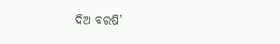ଦିଅ ବରଷି’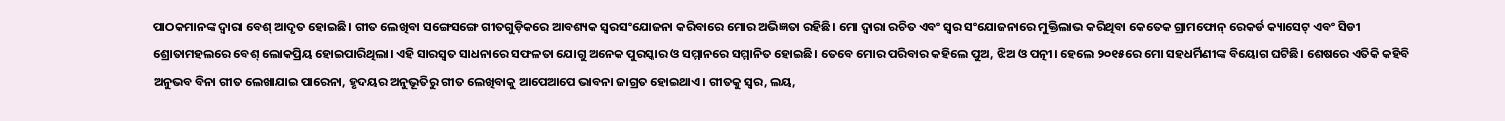ପାଠକମାନଙ୍କ ଦ୍ୱାରା ବେଶ୍ ଆଦୃତ ହୋଇଛି। ଗୀତ ଲେଖିବା ସଙ୍ଗେସଙ୍ଗେ ଗୀତଗୁଡ଼ିକରେ ଆବଶ୍ୟକ ସ୍ବରସଂଯୋଜନା କରିବାରେ ମୋର ଅଭିଜ୍ଞତା ରହିଛି। ମୋ ଦ୍ୱାରା ରଚିତ ଏବଂ ସ୍ବର ସଂଯୋଜନାରେ ମୁକ୍ତିଲାଭ କରିଥିବା କେତେକ ଗ୍ରାମଫୋନ୍ ରେକର୍ଡ କ୍ୟାସେଟ୍ ଏବଂ ସିଡୀ ଶ୍ରୋତାମହଲରେ ବେଶ୍ ଲୋକପ୍ରିୟ ହୋଇପାରିଥିଲା। ଏହି ସାରସ୍ବତ ସାଧନାରେ ସଫଳତା ଯୋଗୁ ଅନେକ ପୁରସ୍କାର ଓ ସମ୍ମାନରେ ସମ୍ମାନିତ ହୋଇଛି। ତେବେ ମୋର ପରିବାର କହିଲେ ପୁଅ, ଝିଅ ଓ ପତ୍ନୀ। ହେଲେ ୨୦୧୫ରେ ମୋ ସହଧର୍ମିଣୀଙ୍କ ବିୟୋଗ ଘଟିଛି। ଶେଷରେ ଏତିକି କହିବି ଅନୁଭବ ବିନା ଗୀତ ଲେଖାଯାଇ ପାରେନା, ହୃଦୟର ଅନୁଭୂତିରୁ ଗୀତ ଲେଖିବାକୁ ଆପେଆପେ ଭାବନା ଜାଗ୍ରତ ହୋଇଥାଏ। ଗୀତକୁ ସ୍ବର, ଲୟ,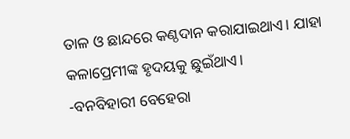ତାଳ ଓ ଛାନ୍ଦରେ କଣ୍ଠଦାନ କରାଯାଇଥାଏ। ଯାହା କଳାପ୍ରେମୀଙ୍କ ହୃଦୟକୁ ଛୁଇଁଥାଏ।
-ବନବିହାରୀ ବେହେରା